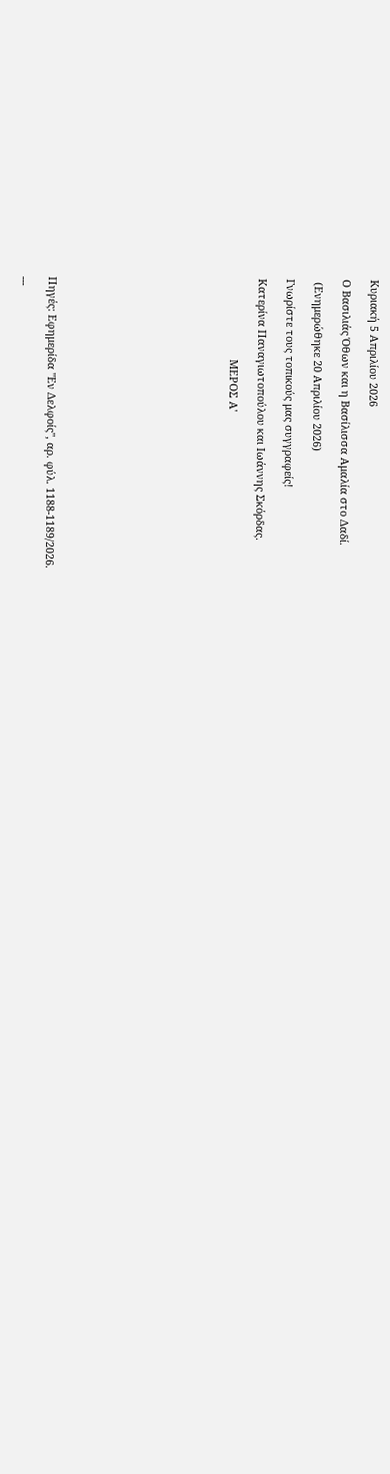Κυριακή 5 Απριλίου 2026

Ο Βασιλιάς Όθων και η Βασίλισσα Αμαλία στο Δαδί.

 (Ενημερώθηκε 20 Απριλίου 2026)

Γνωρίστε τους τοπικούς μας συγγραφείς!

Κατερίνα Παναγιωτοπούλου και Ιωάννης Σκόρδας.

                           ΜΕΡΟΣ Α'












Πηγές: Εφημερίδα "Εν Δελφοίς", αρ. φύλ. 1188-1189/2026.

---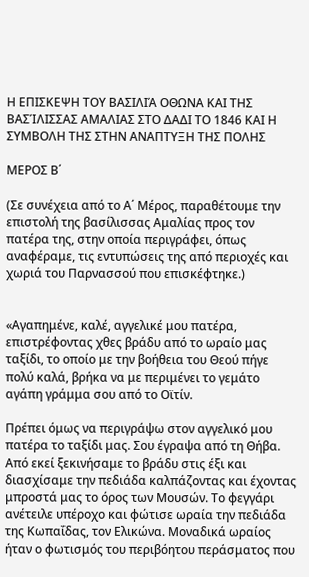Η ΕΠΙΣΚΕΨΗ ΤΟΥ ΒΑΣΙΛΙΆ ΟΘΩΝΑ ΚΑΙ ΤΗΣ ΒΑΣΊΛΙΣΣΑΣ ΑΜΑΛΙΑΣ ΣΤΟ ΔΑΔΙ ΤΟ 1846 ΚΑΙ Η ΣΥΜΒΟΛΗ ΤΗΣ ΣΤΗΝ ΑΝΑΠΤΥΞΗ ΤΗΣ ΠΟΛΗΣ

ΜΕΡΟΣ Β΄

(Σε συνέχεια από το Α΄ Μέρος, παραθέτουμε την επιστολή της βασίλισσας Αμαλίας προς τον πατέρα της, στην οποία περιγράφει, όπως αναφέραμε, τις εντυπώσεις της από περιοχές και χωριά του Παρνασσού που επισκέφτηκε.)


«Αγαπημένε, καλέ, αγγελικέ μου πατέρα, επιστρέφοντας χθες βράδυ από το ωραίο μας ταξίδι, το οποίο με την βοήθεια του Θεού πήγε πολύ καλά, βρήκα να με περιμένει το γεμάτο αγάπη γράμμα σου από το Οϊτίν.

Πρέπει όμως να περιγράψω στον αγγελικό μου πατέρα το ταξίδι μας. Σου έγραψα από τη Θήβα. Από εκεί ξεκινήσαμε το βράδυ στις έξι και διασχίσαμε την πεδιάδα καλπάζοντας και έχοντας μπροστά μας το όρος των Μουσών. Το φεγγάρι ανέτειλε υπέροχο και φώτισε ωραία την πεδιάδα της Κωπαΐδας, τον Ελικώνα. Μοναδικά ωραίος ήταν ο φωτισμός του περιβόητου περάσματος που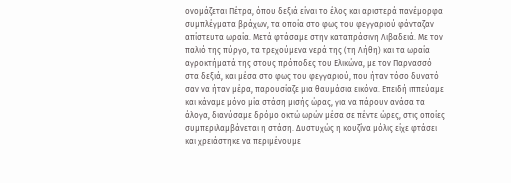ονομάζεται Πέτρα, όπου δεξιά είναι το έλος και αριστερά πανέμορφα συμπλέγματα βράχων, τα οποία στο φως του φεγγαριού φάνταζαν απίστευτα ωραία. Μετά φτάσαμε στην καταπράσινη Λιβαδειά. Με τον παλιό της πύργο, τα τρεχούμενα νερά της (τη Λήθη) και τα ωραία αγροκτήματά της στους πρόποδες του Ελικώνα, με τον Παρνασσό στα δεξιά, και μέσα στο φως του φεγγαριού, που ήταν τόσο δυνατό σαν να ήταν μέρα, παρουσίαζε μια θαυμάσια εικόνα. Επειδή ιππεύαμε και κάναμε μόνο μία στάση μισής ώρας, για να πάρουν ανάσα τα άλογα, διανύσαμε δρόμο οκτώ ωρών μέσα σε πέντε ώρες, στις οποίες συμπεριλαμβάνεται η στάση. Δυστυχώς η κουζίνα μόλις είχε φτάσει και χρειάστηκε να περιμένουμε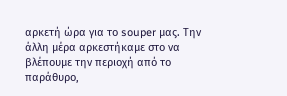αρκετή ώρα για το souper μας. Την άλλη μέρα αρκεστήκαμε στο να βλέπουμε την περιοχή από το παράθυρο,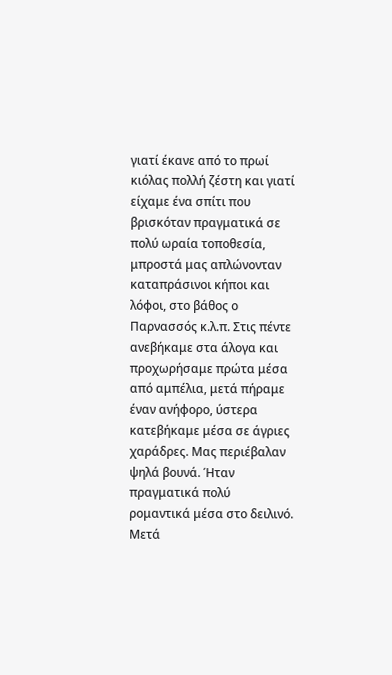γιατί έκανε από το πρωί κιόλας πολλή ζέστη και γιατί είχαμε ένα σπίτι που βρισκόταν πραγματικά σε πολύ ωραία τοποθεσία, μπροστά μας απλώνονταν καταπράσινοι κήποι και λόφοι, στο βάθος ο Παρνασσός κ.λ.π. Στις πέντε ανεβήκαμε στα άλογα και προχωρήσαμε πρώτα μέσα από αμπέλια, μετά πήραμε έναν ανήφορο, ύστερα κατεβήκαμε μέσα σε άγριες χαράδρες. Μας περιέβαλαν ψηλά βουνά. Ήταν πραγματικά πολύ ρομαντικά μέσα στο δειλινό. Μετά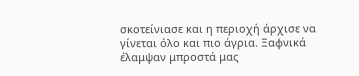σκοτείνιασε και η περιοχή άρχισε να γίνεται όλο και πιο άγρια. Ξαφνικά έλαμψαν μπροστά μας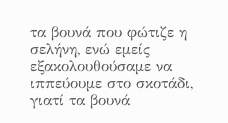τα βουνά που φώτιζε η σελήνη, ενώ εμείς εξακολουθούσαμε να ιππεύουμε στο σκοτάδι, γιατί τα βουνά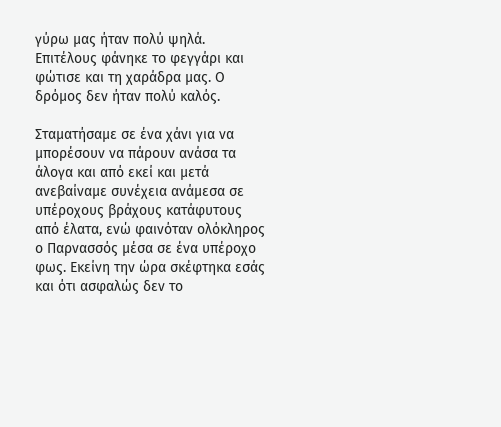γύρω μας ήταν πολύ ψηλά. Επιτέλους φάνηκε το φεγγάρι και φώτισε και τη χαράδρα μας. Ο δρόμος δεν ήταν πολύ καλός.

Σταματήσαμε σε ένα χάνι για να μπορέσουν να πάρουν ανάσα τα άλογα και από εκεί και μετά ανεβαίναμε συνέχεια ανάμεσα σε υπέροχους βράχους κατάφυτους από έλατα, ενώ φαινόταν ολόκληρος ο Παρνασσός μέσα σε ένα υπέροχο φως. Εκείνη την ώρα σκέφτηκα εσάς και ότι ασφαλώς δεν το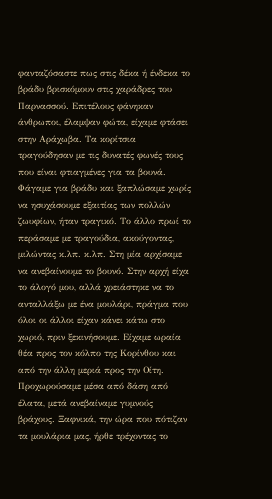φανταζόσαστε πως στις δέκα ή ένδεκα το βράδυ βρισκόμουν στις χαράδρες του Παρνασσού. Επιτέλους φάνηκαν άνθρωποι, έλαμψαν φώτα, είχαμε φτάσει στην Αράχωβα. Τα κορίτσια τραγούδησαν με τις δυνατές φωνές τους που είναι φτιαγμένες για τα βουνά. Φάγαμε για βράδυ και ξαπλώσαμε χωρίς να ησυχάσουμε εξαιτίας των πολλών ζωυφίων, ήταν τραγικό. Το άλλο πρωί το περάσαμε με τραγούδια, ακούγοντας, μιλώντας κ.λπ. κ.λπ. Στη μία αρχίσαμε να ανεβαίνουμε το βουνό. Στην αρχή είχα το άλογό μου, αλλά χρειάστηκε να το ανταλλάξω με ένα μουλάρι, πράγμα που όλοι οι άλλοι είχαν κάνει κάτω στο χωριό, πριν ξεκινήσουμε. Είχαμε ωραία θέα προς τον κόλπο της Κορίνθου και από την άλλη μεριά προς την Οίτη. Προχωρούσαμε μέσα από δάση από έλατα, μετά ανεβαίναμε γυμνούς βράχους. Ξαφνικά, την ώρα που πότιζαν τα μουλάρια μας, ήρθε τρέχοντας το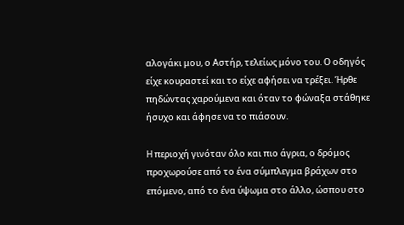αλογάκι μου, ο Αστήρ, τελείως μόνο του. Ο οδηγός είχε κουραστεί και το είχε αφήσει να τρέξει. Ήρθε πηδώντας χαρούμενα και όταν το φώναξα στάθηκε ήσυχο και άφησε να το πιάσουν.

H περιοχή γινόταν όλο και πιο άγρια, ο δρόμος προχωρούσε από το ένα σύμπλεγμα βράχων στο επόμενο, από το ένα ύψωμα στο άλλο, ώσπου στο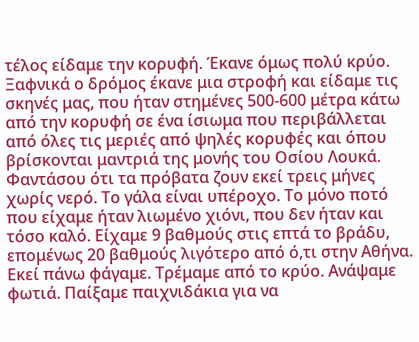τέλος είδαμε την κορυφή. Έκανε όμως πολύ κρύο. Ξαφνικά ο δρόμος έκανε μια στροφή και είδαμε τις σκηνές μας, που ήταν στημένες 500-600 μέτρα κάτω από την κορυφή σε ένα ίσιωμα που περιβάλλεται από όλες τις μεριές από ψηλές κορυφές και όπου βρίσκονται μαντριά της μονής του Οσίου Λουκά. Φαντάσου ότι τα πρόβατα ζουν εκεί τρεις μήνες χωρίς νερό. Το γάλα είναι υπέροχο. Το μόνο ποτό που είχαμε ήταν λιωμένο χιόνι, που δεν ήταν και τόσο καλό. Είχαμε 9 βαθμούς στις επτά το βράδυ, επομένως 20 βαθμούς λιγότερο από ό,τι στην Αθήνα. Εκεί πάνω φάγαμε. Τρέμαμε από το κρύο. Ανάψαμε φωτιά. Παίξαμε παιχνιδάκια για να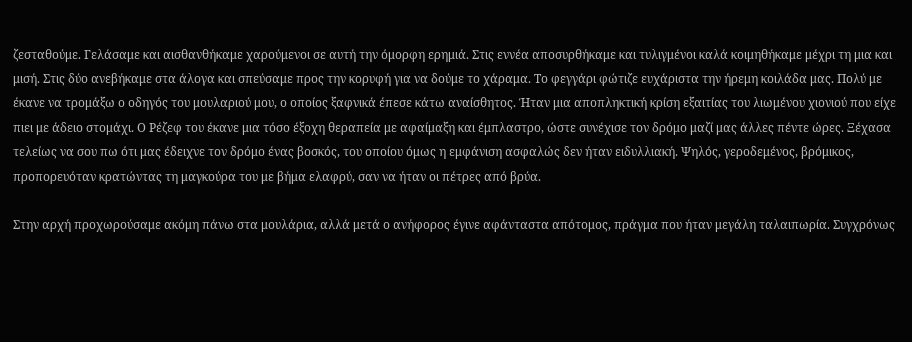ζεσταθούμε. Γελάσαμε και αισθανθήκαμε χαρούμενοι σε αυτή την όμορφη ερημιά. Στις εννέα αποσυρθήκαμε και τυλιγμένοι καλά κοιμηθήκαμε μέχρι τη μια και μισή. Στις δύο ανεβήκαμε στα άλογα και σπεύσαμε προς την κορυφή για να δούμε το χάραμα. Το φεγγάρι φώτιζε ευχάριστα την ήρεμη κοιλάδα μας. Πολύ με έκανε να τρομάξω ο οδηγός του μουλαριού μου, ο οποίος ξαφνικά έπεσε κάτω αναίσθητος. Ήταν μια αποπληκτική κρίση εξαιτίας του λιωμένου χιονιού που είχε πιει με άδειο στομάχι. Ο Ρέζεφ του έκανε μια τόσο έξοχη θεραπεία με αφαίμαξη και έμπλαστρο, ώστε συνέχισε τον δρόμο μαζί μας άλλες πέντε ώρες. Ξέχασα τελείως να σου πω ότι μας έδειχνε τον δρόμο ένας βοσκός, του οποίου όμως η εμφάνιση ασφαλώς δεν ήταν ειδυλλιακή. Ψηλός, γεροδεμένος, βρόμικος, προπορευόταν κρατώντας τη μαγκούρα του με βήμα ελαφρύ, σαν να ήταν οι πέτρες από βρύα.

Στην αρχή προχωρούσαμε ακόμη πάνω στα μουλάρια, αλλά μετά ο ανήφορος έγινε αφάνταστα απότομος, πράγμα που ήταν μεγάλη ταλαιπωρία. Συγχρόνως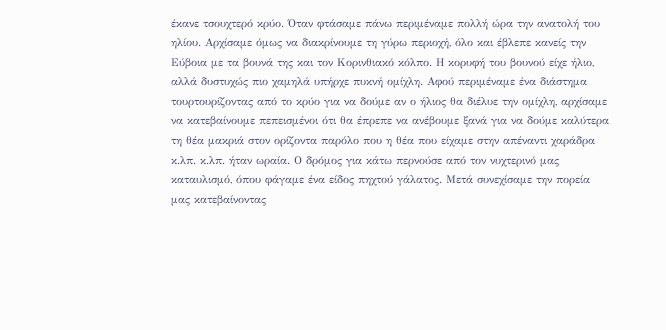έκανε τσουχτερό κρύο. Όταν φτάσαμε πάνω περιμέναμε πολλή ώρα την ανατολή του ηλίου. Αρχίσαμε όμως να διακρίνουμε τη γύρω περιοχή, όλο και έβλεπε κανείς την Εύβοια με τα βουνά της και τον Κορινθιακό κόλπο. Η κορυφή του βουνού είχε ήλιο, αλλά δυστυχώς πιο χαμηλά υπήρχε πυκνή ομίχλη. Αφού περιμέναμε ένα διάστημα τουρτουρίζοντας από το κρύο για να δούμε αν ο ήλιος θα διέλυε την ομίχλη, αρχίσαμε να κατεβαίνουμε πεπεισμένοι ότι θα έπρεπε να ανέβουμε ξανά για να δούμε καλύτερα τη θέα μακριά στον ορίζοντα παρόλο που η θέα που είχαμε στην απέναντι χαράδρα κ.λπ. κ.λπ. ήταν ωραία. Ο δρόμος για κάτω περνούσε από τον νυχτερινό μας καταυλισμό, όπου φάγαμε ένα είδος πηχτού γάλατος. Μετά συνεχίσαμε την πορεία μας κατεβαίνοντας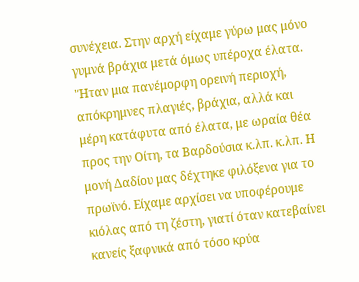συνέχεια. Στην αρχή είχαμε γύρω μας μόνο γυμνά βράχια μετά όμως υπέροχα έλατα. 'Ήταν μια πανέμορφη ορεινή περιοχή, απόκρημνες πλαγιές, βράχια, αλλά και μέρη κατάφυτα από έλατα, με ωραία θέα προς την Οίτη, τα Βαρδούσια κ.λπ. κ.λπ. Η μονή Δαδίου μας δέχτηκε φιλόξενα για το πρωϊνό. Είχαμε αρχίσει να υποφέρουμε κιόλας από τη ζέστη, γιατί όταν κατεβαίνει κανείς ξαφνικά από τόσο κρύα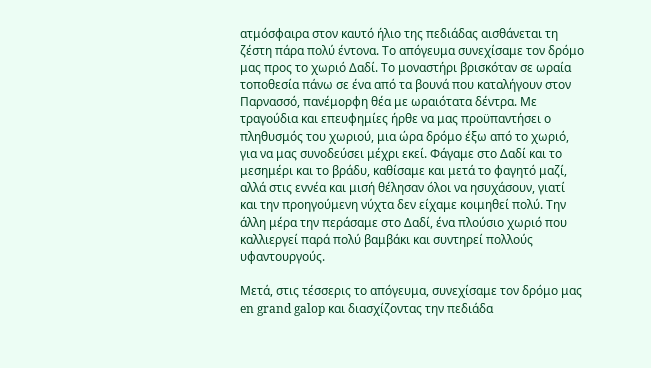ατμόσφαιρα στον καυτό ήλιο της πεδιάδας αισθάνεται τη ζέστη πάρα πολύ έντονα. Το απόγευμα συνεχίσαμε τον δρόμο μας προς το χωριό Δαδί. Το μοναστήρι βρισκόταν σε ωραία τοποθεσία πάνω σε ένα από τα βουνά που καταλήγουν στον Παρνασσό, πανέμορφη θέα με ωραιότατα δέντρα. Με τραγούδια και επευφημίες ήρθε να μας προϋπαντήσει ο πληθυσμός του χωριού, μια ώρα δρόμο έξω από το χωριό, για να μας συνοδεύσει μέχρι εκεί. Φάγαμε στο Δαδί και το μεσημέρι και το βράδυ, καθίσαμε και μετά το φαγητό μαζί, αλλά στις εννέα και μισή θέλησαν όλοι να ησυχάσουν, γιατί και την προηγούμενη νύχτα δεν είχαμε κοιμηθεί πολύ. Την άλλη μέρα την περάσαμε στο Δαδί, ένα πλούσιο χωριό που καλλιεργεί παρά πολύ βαμβάκι και συντηρεί πολλούς υφαντουργούς.

Μετά, στις τέσσερις το απόγευμα, συνεχίσαμε τον δρόμο μας en grand galop και διασχίζοντας την πεδιάδα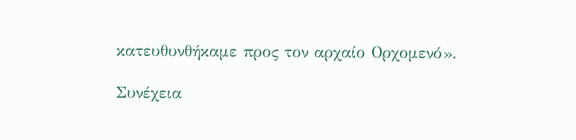κατευθυνθήκαμε προς τον αρχαίο Ορχομενό».

Συνέχεια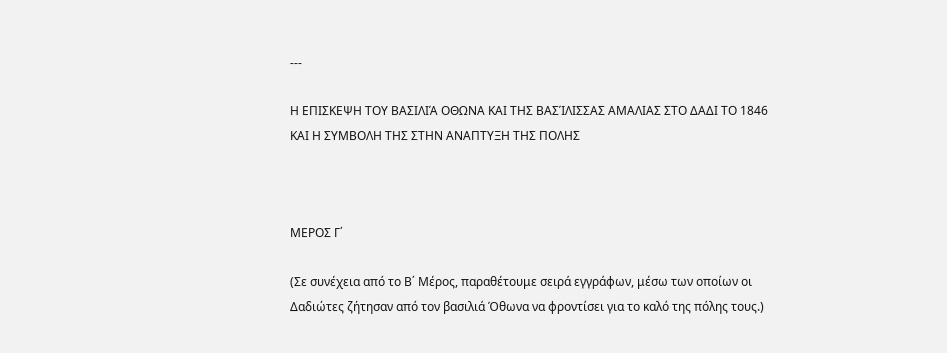---

Η ΕΠΙΣΚΕΨΗ ΤΟΥ ΒΑΣΙΛΙΆ ΟΘΩΝΑ ΚΑΙ ΤΗΣ ΒΑΣΊΛΙΣΣΑΣ ΑΜΑΛΙΑΣ ΣΤΟ ΔΑΔΙ ΤΟ 1846 ΚΑΙ Η ΣΥΜΒΟΛΗ ΤΗΣ ΣΤΗΝ ΑΝΑΠΤΥΞΗ ΤΗΣ ΠΟΛΗΣ



ΜΕΡΟΣ Γ΄

(Σε συνέχεια από το Β΄ Μέρος, παραθέτουμε σειρά εγγράφων, μέσω των οποίων οι Δαδιώτες ζήτησαν από τον βασιλιά Όθωνα να φροντίσει για το καλό της πόλης τους.)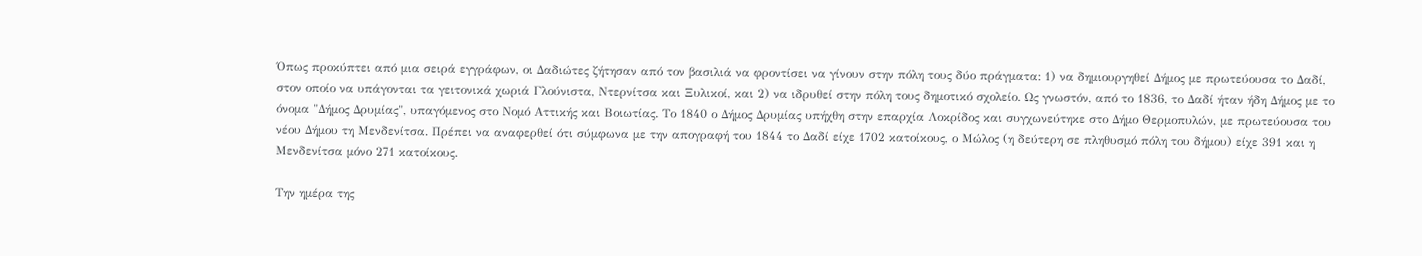Όπως προκύπτει από μια σειρά εγγράφων, οι Δαδιώτες ζήτησαν από τον βασιλιά να φροντίσει να γίνουν στην πόλη τους δύο πράγματα: 1) να δημιουργηθεί Δήμος με πρωτεύουσα το Δαδί, στον οποίο να υπάγονται τα γειτονικά χωριά Γλούνιστα, Ντερνίτσα και Ξυλικοί, και 2) να ιδρυθεί στην πόλη τους δημοτικό σχολείο. Ως γνωστόν, από το 1836, το Δαδί ήταν ήδη Δήμος με το όνομα "Δήμος Δρυμίας", υπαγόμενος στο Νομό Αττικής και Βοιωτίας. Το 1840 ο Δήμος Δρυμίας υπήχθη στην επαρχία Λοκρίδος και συγχωνεύτηκε στο Δήμο Θερμοπυλών, με πρωτεύουσα του νέου Δήμου τη Μενδενίτσα. Πρέπει να αναφερθεί ότι σύμφωνα με την απογραφή του 1844 το Δαδί είχε 1702 κατοίκους, ο Μώλος (η δεύτερη σε πληθυσμό πόλη του δήμου) είχε 391 και η Μενδενίτσα μόνο 271 κατοίκους.

Την ημέρα της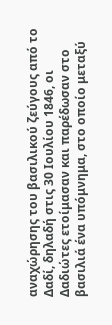αναχώρησης του βασιλικού ζεύγους από το Δαδί, δηλαδή στις 30 Ιουλίου 1846, οι Δαδιώτες ετοίμασαν και παρέδωσαν στο βασιλιά ένα υπόμνημα, στο οποίο μεταξύ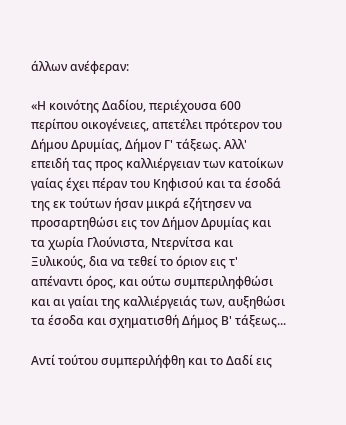άλλων ανέφεραν:

«Η κοινότης Δαδίου, περιέχουσα 600 περίπου οικογένειες, απετέλει πρότερον του Δήμου Δρυμίας, Δήμον Γ' τάξεως. Αλλ' επειδή τας προς καλλιέργειαν των κατοίκων γαίας έχει πέραν του Κηφισού και τα έσοδά της εκ τούτων ήσαν μικρά εζήτησεν να προσαρτηθώσι εις τον Δήμον Δρυμίας και τα χωρία Γλούνιστα, Ντερνίτσα και Ξυλικούς, δια να τεθεί το όριον εις τ' απέναντι όρος, και ούτω συμπεριληφθώσι και αι γαίαι της καλλιέργειάς των, αυξηθώσι τα έσοδα και σχηματισθή Δήμος Β' τάξεως...

Αντί τούτου συμπεριλήφθη και το Δαδί εις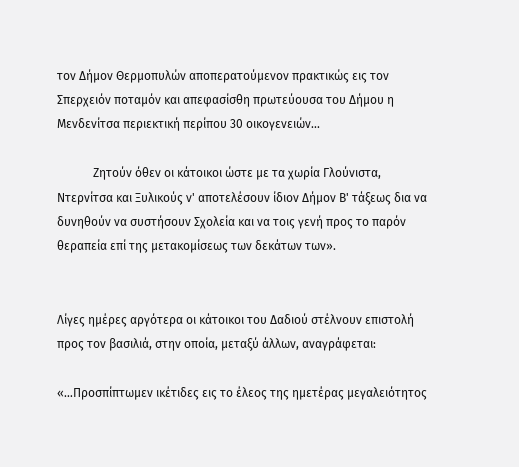τον Δήμον Θερμοπυλών αποπερατούμενον πρακτικώς εις τον Σπερχειόν ποταμόν και απεφασίσθη πρωτεύουσα του Δήμου η Μενδενίτσα περιεκτική περίπου 30 οικογενειών...

            Ζητούν όθεν οι κάτοικοι ώστε με τα χωρία Γλούνιστα, Ντερνίτσα και Ξυλικούς ν' αποτελέσουν ίδιον Δήμον Β' τάξεως δια να δυνηθούν να συστήσουν Σχολεία και να τοις γενή προς το παρόν θεραπεία επί της μετακομίσεως των δεκάτων των».


Λίγες ημέρες αργότερα οι κάτοικοι του Δαδιού στέλνουν επιστολή προς τον βασιλιά, στην οποία, μεταξύ άλλων, αναγράφεται:

«…Προσπίπτωμεν ικέτιδες εις το έλεος της ημετέρας μεγαλειότητος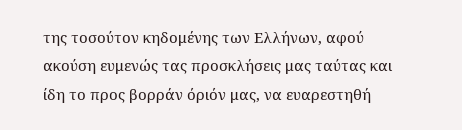της τοσούτον κηδομένης των Ελλήνων, αφού ακούση ευμενώς τας προσκλήσεις μας ταύτας και ίδη το προς βορράν όριόν μας, να ευαρεστηθή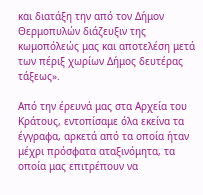και διατάξη την από τον Δήμον Θερμοπυλών διάζευξιν της κωμοπόλεώς μας και αποτελέση μετά των πέριξ χωρίων Δήμος δευτέρας τάξεως».

Από την έρευνά μας στα Αρχεία του Κράτους, εντοπίσαμε όλα εκείνα τα έγγραφα, αρκετά από τα οποία ήταν μέχρι πρόσφατα αταξινόμητα, τα οποία μας επιτρέπουν να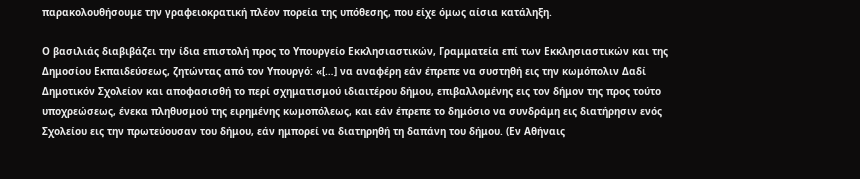παρακολουθήσουμε την γραφειοκρατική πλέον πορεία της υπόθεσης, που είχε όμως αίσια κατάληξη.

Ο βασιλιάς διαβιβάζει την ίδια επιστολή προς το Υπουργείο Εκκλησιαστικών, Γραμματεία επί των Εκκλησιαστικών και της Δημοσίου Εκπαιδεύσεως, ζητώντας από τον Υπουργό: «[…] να αναφέρη εάν έπρεπε να συστηθή εις την κωμόπολιν Δαδί Δημοτικόν Σχολείον και αποφασισθή το περί σχηματισμού ιδιαιτέρου δήμου, επιβαλλομένης εις τον δήμον της προς τούτο υποχρεώσεως, ένεκα πληθυσμού της ειρημένης κωμοπόλεως, και εάν έπρεπε το δημόσιο να συνδράμη εις διατήρησιν ενός Σχολείου εις την πρωτεύουσαν του δήμου, εάν ημπορεί να διατηρηθή τη δαπάνη του δήμου. (Εν Αθήναις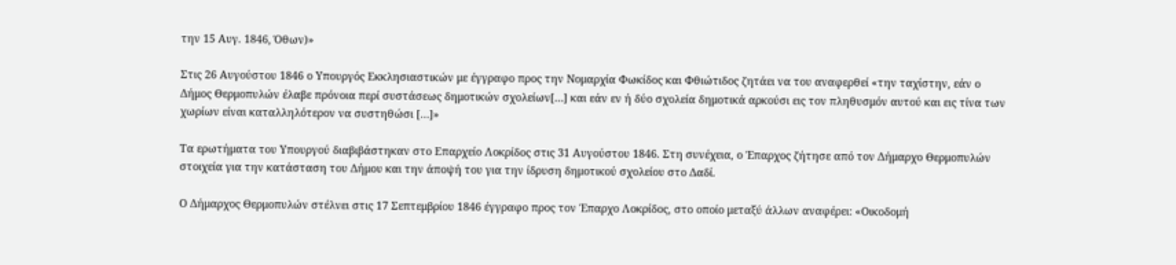την 15 Αυγ. 1846, Όθων)»

Στις 26 Αυγούστου 1846 ο Υπουργός Εκκλησιαστικών με έγγραφο προς την Νομαρχία Φωκίδος και Φθιώτιδος ζητάει να του αναφερθεί «την ταχίστην, εάν ο Δήμος Θερμοπυλών έλαβε πρόνοια περί συστάσεως δημοτικών σχολείων[…] και εάν εν ή δύο σχολεία δημοτικά αρκούσι εις τον πληθυσμόν αυτού και εις τίνα των χωρίων είναι καταλληλότερον να συστηθώσι […]»

Τα ερωτήματα του Υπουργού διαβιβάστηκαν στο Επαρχείο Λοκρίδος στις 31 Αυγούστου 1846. Στη συνέχεια, ο Έπαρχος ζήτησε από τον Δήμαρχο Θερμοπυλών στοιχεία για την κατάσταση του Δήμου και την άποψή του για την ίδρυση δημοτικού σχολείου στο Δαδί.

Ο Δήμαρχος Θερμοπυλών στέλνει στις 17 Σεπτεμβρίου 1846 έγγραφο προς τον Έπαρχο Λοκρίδος, στο οποίο μεταξύ άλλων αναφέρει: «Οικοδομή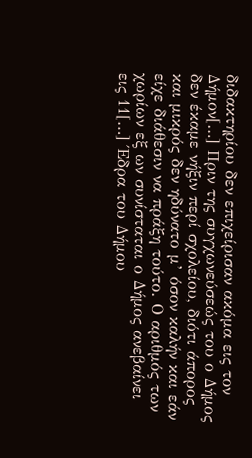διδακτηρίου δεν επιχείρισαν ακόμα εις τον Δήμον[…] Πριν της συγχωνεύσεώς του ο Δήμος δεν έκαμε νήξιν περί σχολείου, διότι άπορος και μικρός δεν ηδύνατο μ’ όσον καλήν και εάν είχε διάθεσιν να πράξη τούτο. Ο αριθμός των χωρίων εξ ων συνίσταται ο Δήμος ανεβαίνει εις 11[…] Έδρα του Δήμου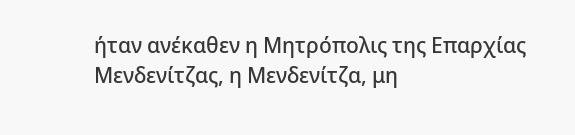ήταν ανέκαθεν η Μητρόπολις της Επαρχίας Μενδενίτζας, η Μενδενίτζα, μη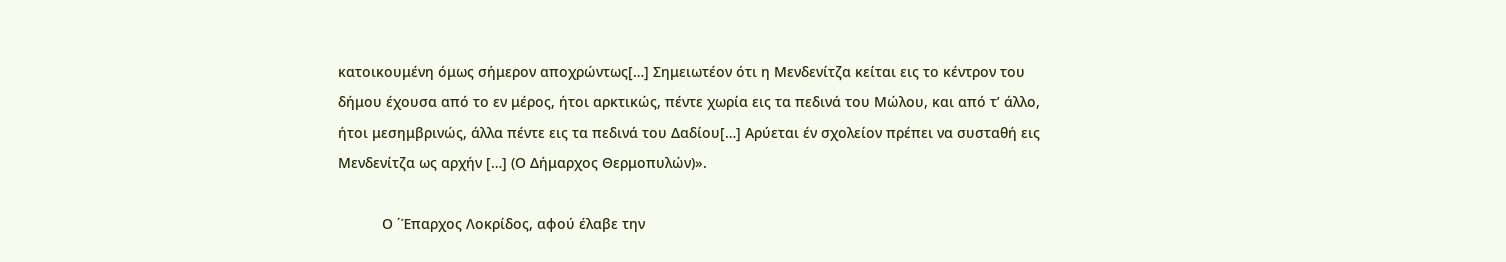κατοικουμένη όμως σήμερον αποχρώντως[…] Σημειωτέον ότι η Μενδενίτζα κείται εις το κέντρον του δήμου έχουσα από το εν μέρος, ήτοι αρκτικώς, πέντε χωρία εις τα πεδινά του Μώλου, και από τ’ άλλο, ήτοι μεσημβρινώς, άλλα πέντε εις τα πεδινά του Δαδίου[…] Αρύεται έν σχολείον πρέπει να συσταθή εις Μενδενίτζα ως αρχήν […] (Ο Δήμαρχος Θερμοπυλών)».

           Ο ΄Έπαρχος Λοκρίδος, αφού έλαβε την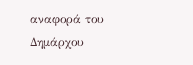αναφορά του Δημάρχου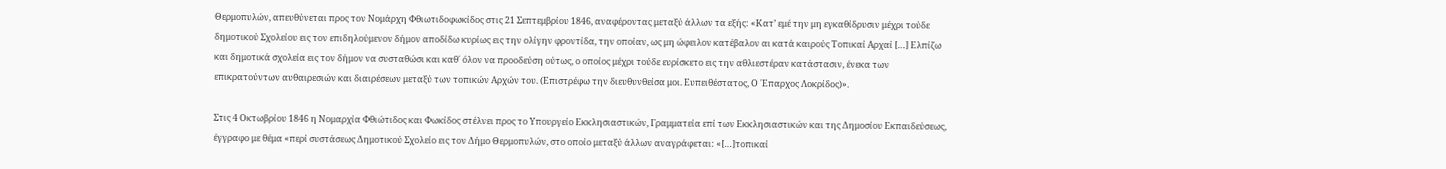Θερμοπυλών, απευθύνεται προς τον Νομάρχη Φθιωτιδοφωκίδος στις 21 Σεπτεμβρίου 1846, αναφέροντας μεταξύ άλλων τα εξής: «Κατ’ εμέ την μη εγκαθίδρυσιν μέχρι τούδε δημοτικού Σχολείου εις τον επιδηλούμενον δήμον αποδίδω κυρίως εις την ολίγην φροντίδα, την οποίαν, ως μη ώφειλον κατέβαλον αι κατά καιρούς Τοπικαί Αρχαί […] Ελπίζω και δημοτικά σχολεία εις τον δήμον να συσταθώσι και καθ΄ όλον να προοδεύση ούτως, ο οποίος μέχρι τούδε ευρίσκετο εις την αθλιεστέραν κατάστασιν, ένεκα των επικρατούντων αυθαιρεσιών και διαιρέσεων μεταξύ των τοπικών Αρχών του. (Επιστρέφω την διευθυνθείσα μοι. Ευπειθέστατος, Ο ΄Επαρχος Λοκρίδος)».

Στις 4 Οκτωβρίου 1846 η Νομαρχία Φθιώτιδος και Φωκίδος στέλνει προς το Υπουργείο Εκκλησιαστικών, Γραμματεία επί των Εκκλησιαστικών και της Δημοσίου Εκπαιδεύσεως, έγγραφο με θέμα «περί συστάσεως Δημοτικού Σχολείο εις τον Δήμο Θερμοπυλών, στο οποίο μεταξύ άλλων αναγράφεται: «[…]τοπικαί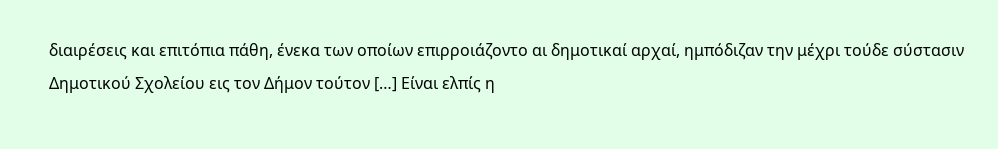διαιρέσεις και επιτόπια πάθη, ένεκα των οποίων επιρροιάζοντο αι δημοτικαί αρχαί, ημπόδιζαν την μέχρι τούδε σύστασιν Δημοτικού Σχολείου εις τον Δήμον τούτον […] Είναι ελπίς η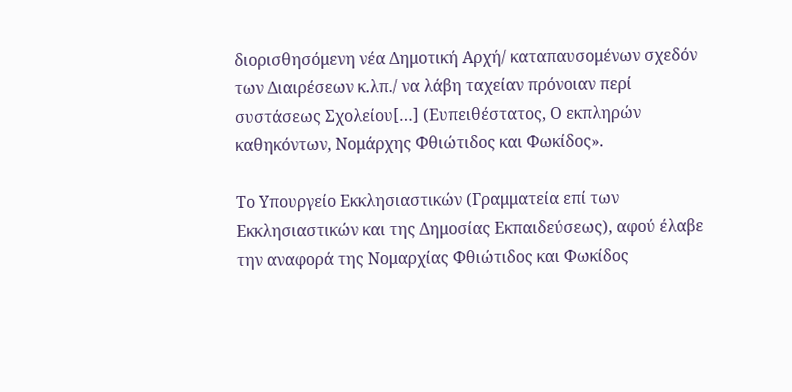διορισθησόμενη νέα Δημοτική Αρχή/ καταπαυσομένων σχεδόν των Διαιρέσεων κ.λπ./ να λάβη ταχείαν πρόνοιαν περί συστάσεως Σχολείου[…] (Ευπειθέστατος, Ο εκπληρών καθηκόντων, Νομάρχης Φθιώτιδος και Φωκίδος».

Το Υπουργείο Εκκλησιαστικών (Γραμματεία επί των Εκκλησιαστικών και της Δημοσίας Εκπαιδεύσεως), αφού έλαβε την αναφορά της Νομαρχίας Φθιώτιδος και Φωκίδος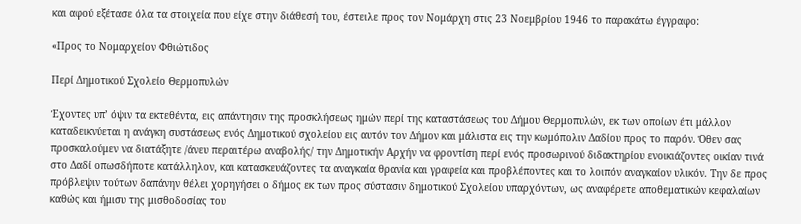και αφού εξέτασε όλα τα στοιχεία που είχε στην διάθεσή του, έστειλε προς τον Νομάρχη στις 23 Νοεμβρίου 1946 το παρακάτω έγγραφο:

«Προς το Νομαρχείον Φθιώτιδος

Περί Δημοτικού Σχολείο Θερμοπυλών

Έχοντες υπ’ όψιν τα εκτεθέντα, εις απάντησιν της προσκλήσεως ημών περί της καταστάσεως του Δήμου Θερμοπυλών, εκ των οποίων έτι μάλλον καταδεικνύεται η ανάγκη συστάσεως ενός Δημοτικού σχολείου εις αυτόν τον Δήμον και μάλιστα εις την κωμόπολιν Δαδίου προς το παρόν. Όθεν σας προσκαλούμεν να διατάξητε /άνευ περαιτέρω αναβολής/ την Δημοτικήν Αρχήν να φροντίση περί ενός προσωρινού διδακτηρίου ενοικιάζοντες οικίαν τινά στο Δαδί οπωσδήποτε κατάλληλον, και κατασκευάζοντες τα αναγκαία θρανία και γραφεία και προβλέποντες και το λοιπόν αναγκαίον υλικόν. Την δε προς πρόβλεψιν τούτων δαπάνην θέλει χορηγήσει ο δήμος εκ των προς σύστασιν δημοτικού Σχολείου υπαρχόντων, ως αναφέρετε αποθεματικών κεφαλαίων καθώς και ήμισυ της μισθοδοσίας του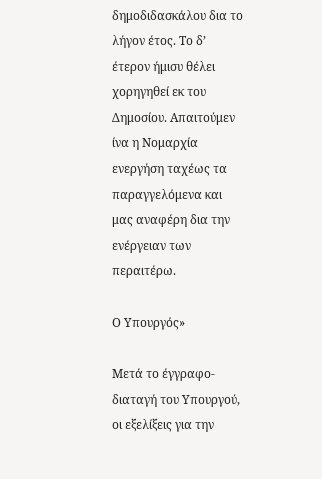δημοδιδασκάλου δια το λήγον έτος. Το δ’ έτερον ήμισυ θέλει χορηγηθεί εκ του Δημοσίου. Απαιτούμεν ίνα η Νομαρχία ενεργήση ταχέως τα παραγγελόμενα και μας αναφέρη δια την ενέργειαν των περαιτέρω.

Ο Υπουργός»

Μετά το έγγραφο-διαταγή του Υπουργού, οι εξελίξεις για την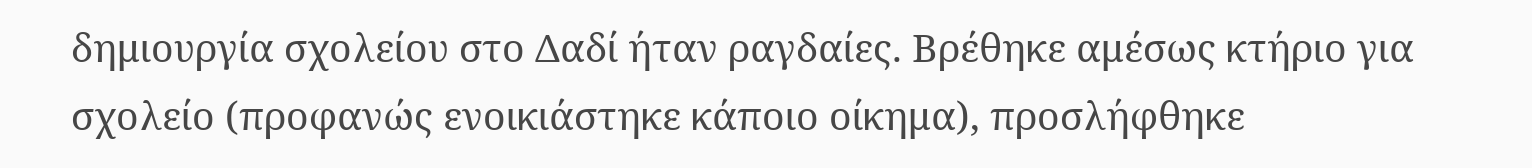δημιουργία σχολείου στο Δαδί ήταν ραγδαίες. Βρέθηκε αμέσως κτήριο για σχολείο (προφανώς ενοικιάστηκε κάποιο οίκημα), προσλήφθηκε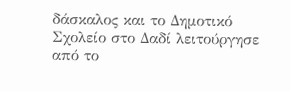δάσκαλος και το Δημοτικό Σχολείο στο Δαδί λειτούργησε από το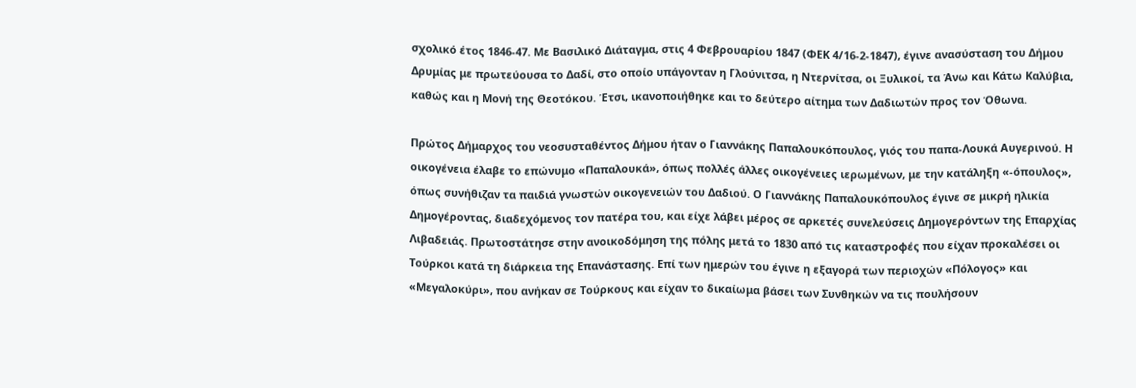σχολικό έτος 1846-47. Με Βασιλικό Διάταγμα, στις 4 Φεβρουαρίου 1847 (ΦΕΚ 4/16-2-1847), έγινε ανασύσταση του Δήμου Δρυμίας με πρωτεύουσα το Δαδί, στο οποίο υπάγονταν η Γλούνιτσα, η Ντερνίτσα, οι Ξυλικοί, τα Άνω και Κάτω Καλύβια, καθώς και η Μονή της Θεοτόκου. Έτσι, ικανοποιήθηκε και το δεύτερο αίτημα των Δαδιωτών προς τον Όθωνα.

Πρώτος Δήμαρχος του νεοσυσταθέντος Δήμου ήταν ο Γιαννάκης Παπαλουκόπουλος, γιός του παπα-Λουκά Αυγερινού. Η οικογένεια έλαβε το επώνυμο «Παπαλουκά», όπως πολλές άλλες οικογένειες ιερωμένων, με την κατάληξη «-όπουλος», όπως συνήθιζαν τα παιδιά γνωστών οικογενειών του Δαδιού. Ο Γιαννάκης Παπαλουκόπουλος έγινε σε μικρή ηλικία Δημογέροντας, διαδεχόμενος τον πατέρα του, και είχε λάβει μέρος σε αρκετές συνελεύσεις Δημογερόντων της Επαρχίας Λιβαδειάς. Πρωτοστάτησε στην ανοικοδόμηση της πόλης μετά το 1830 από τις καταστροφές που είχαν προκαλέσει οι Τούρκοι κατά τη διάρκεια της Επανάστασης. Επί των ημερών του έγινε η εξαγορά των περιοχών «Πόλογος» και «Μεγαλοκύρι», που ανήκαν σε Τούρκους και είχαν το δικαίωμα βάσει των Συνθηκών να τις πουλήσουν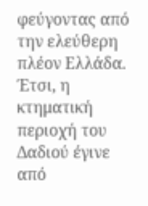φεύγοντας από την ελεύθερη πλέον Ελλάδα. Έτσι, η κτηματική περιοχή του Δαδιού έγινε από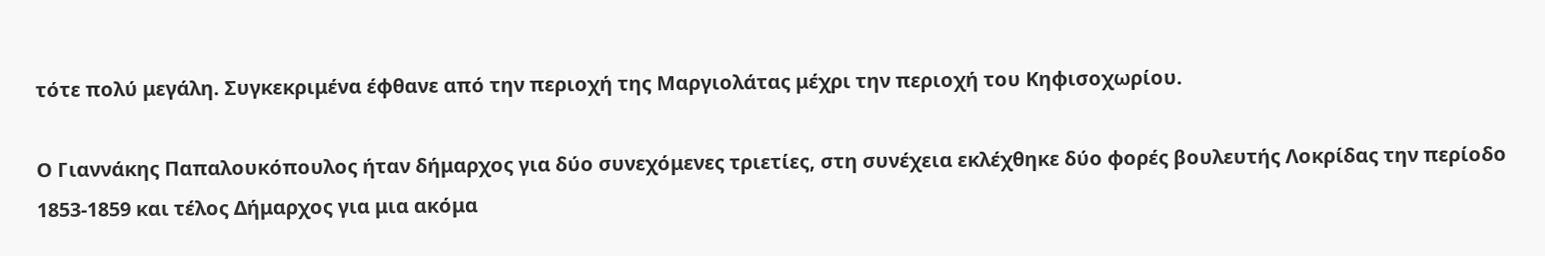τότε πολύ μεγάλη. Συγκεκριμένα έφθανε από την περιοχή της Μαργιολάτας μέχρι την περιοχή του Κηφισοχωρίου.

Ο Γιαννάκης Παπαλουκόπουλος ήταν δήμαρχος για δύο συνεχόμενες τριετίες, στη συνέχεια εκλέχθηκε δύο φορές βουλευτής Λοκρίδας την περίοδο 1853-1859 και τέλος Δήμαρχος για μια ακόμα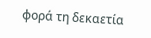φορά τη δεκαετία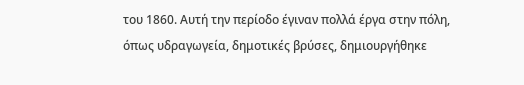του 1860. Αυτή την περίοδο έγιναν πολλά έργα στην πόλη, όπως υδραγωγεία, δημοτικές βρύσες, δημιουργήθηκε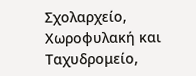Σχολαρχείο, Χωροφυλακή και Ταχυδρομείο,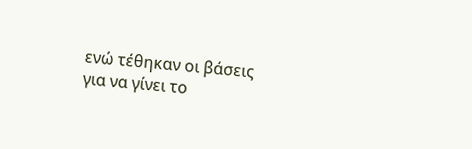ενώ τέθηκαν οι βάσεις για να γίνει το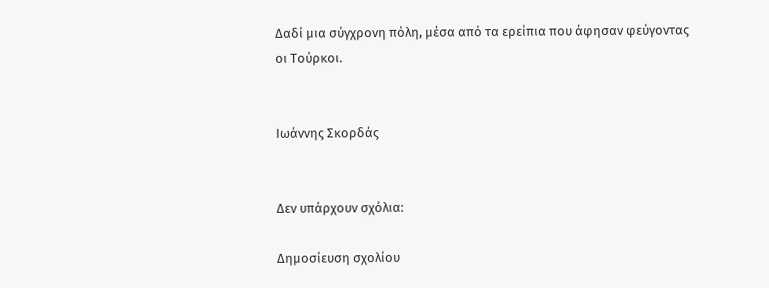Δαδί μια σύγχρονη πόλη, μέσα από τα ερείπια που άφησαν φεύγοντας οι Τούρκοι.


Ιωάννης Σκορδάς


Δεν υπάρχουν σχόλια:

Δημοσίευση σχολίου